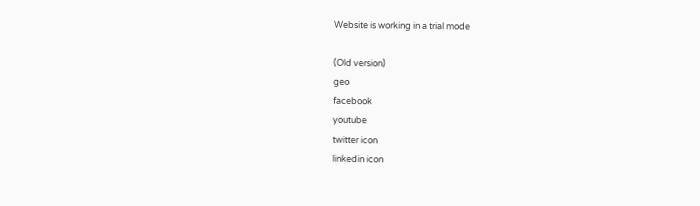Website is working in a trial mode

(Old version)
geo
facebook
youtube
twitter icon
linkedin icon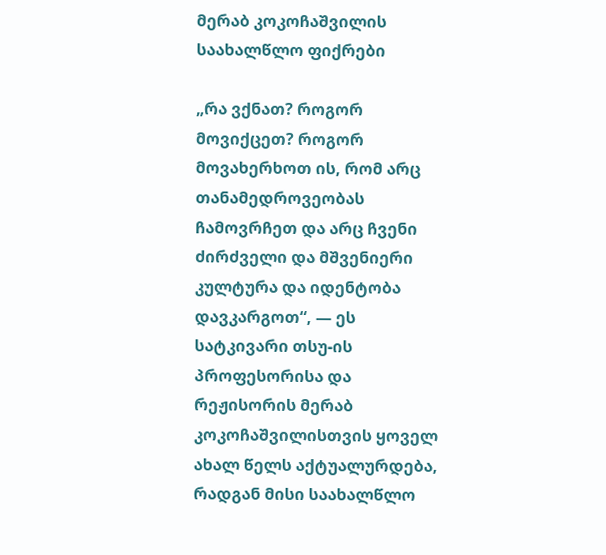მერაბ კოკოჩაშვილის საახალწლო ფიქრები

„რა ვქნათ? როგორ მოვიქცეთ? როგორ მოვახერხოთ ის, რომ არც თანამედროვეობას ჩამოვრჩეთ და არც ჩვენი ძირძველი და მშვენიერი კულტურა და იდენტობა დავკარგოთ“, — ეს სატკივარი თსუ-ის პროფესორისა და რეჟისორის მერაბ კოკოჩაშვილისთვის ყოველ ახალ წელს აქტუალურდება, რადგან მისი საახალწლო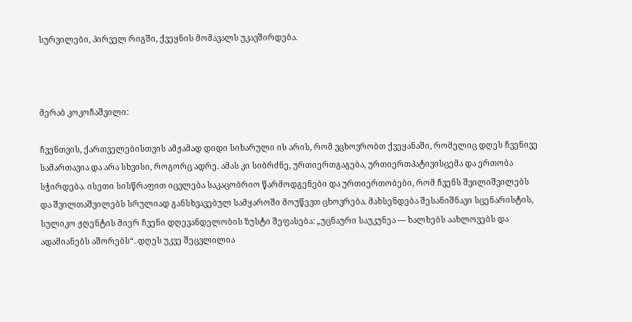სურვილები, პირველ რიგში, ქვეყნის მომავალს უკავშირდება.



მერაბ კოკოჩაშვილი:

ჩვენთვის, ქართველებისთვის ამჟამად დიდი სიხარული ის არის, რომ ვცხოვრობთ ქვეყანაში, რომელიც დღეს ჩვენივე სამართავია და არა სხვისი, როგორც ადრე. ამას კი სიბრძნე, ურთიერთგაგება, ურთიერთპატივისცემა და ერთობა სჭირდება. ისეთი სისწრაფით იცვლება საკაცობრიო წარმოდგენები და ურთიერთობები, რომ ჩვენს შვილიშვილებს და შვილთაშვილებს სრულიად განსხვავებულ სამყაროში მოუწევთ ცხოვრება. მახსენდება შესანიშნავი სცენარისტის, სულიკო ჟღენტის მიერ ჩვენი დღევანდელობის ზუსტი შეფასება: „უცნაური საუკუნეა — ხალხებს აახლოვებს და ადამიანებს აშორებს“. დღეს უკვე შეცვლილია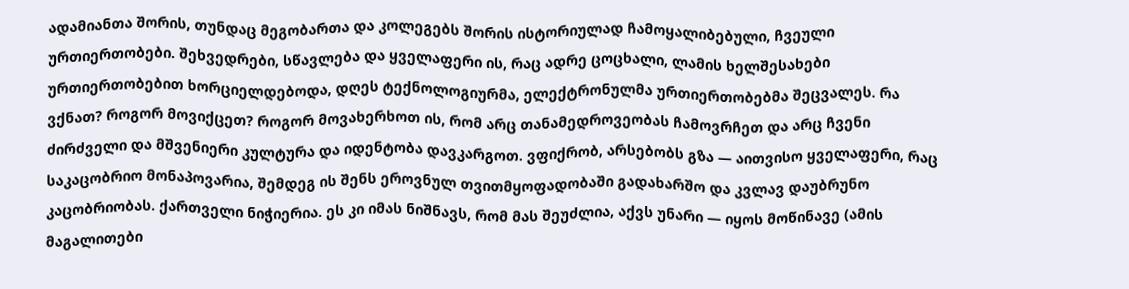ადამიანთა შორის, თუნდაც მეგობართა და კოლეგებს შორის ისტორიულად ჩამოყალიბებული, ჩვეული ურთიერთობები. შეხვედრები, სწავლება და ყველაფერი ის, რაც ადრე ცოცხალი, ლამის ხელშესახები ურთიერთობებით ხორციელდებოდა, დღეს ტექნოლოგიურმა, ელექტრონულმა ურთიერთობებმა შეცვალეს. რა ვქნათ? როგორ მოვიქცეთ? როგორ მოვახერხოთ ის, რომ არც თანამედროვეობას ჩამოვრჩეთ და არც ჩვენი ძირძველი და მშვენიერი კულტურა და იდენტობა დავკარგოთ. ვფიქრობ, არსებობს გზა — აითვისო ყველაფერი, რაც საკაცობრიო მონაპოვარია, შემდეგ ის შენს ეროვნულ თვითმყოფადობაში გადახარშო და კვლავ დაუბრუნო კაცობრიობას. ქართველი ნიჭიერია. ეს კი იმას ნიშნავს, რომ მას შეუძლია, აქვს უნარი — იყოს მოწინავე (ამის მაგალითები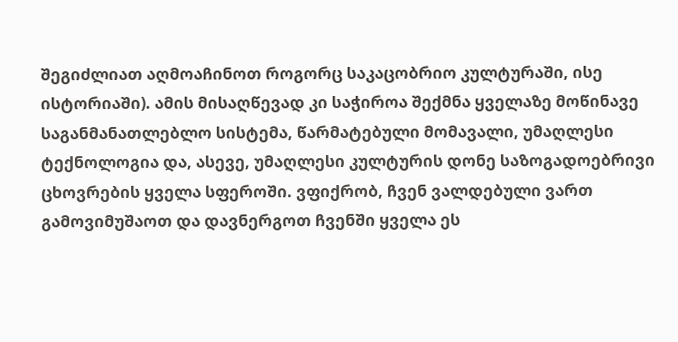შეგიძლიათ აღმოაჩინოთ როგორც საკაცობრიო კულტურაში, ისე ისტორიაში). ამის მისაღწევად კი საჭიროა შექმნა ყველაზე მოწინავე საგანმანათლებლო სისტემა, წარმატებული მომავალი, უმაღლესი ტექნოლოგია და, ასევე, უმაღლესი კულტურის დონე საზოგადოებრივი ცხოვრების ყველა სფეროში. ვფიქრობ, ჩვენ ვალდებული ვართ გამოვიმუშაოთ და დავნერგოთ ჩვენში ყველა ეს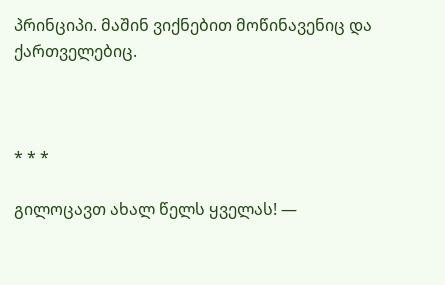პრინციპი. მაშინ ვიქნებით მოწინავენიც და ქართველებიც.



* * *

გილოცავთ ახალ წელს ყველას! —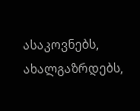ასაკოვნებს, ახალგაზრდებს,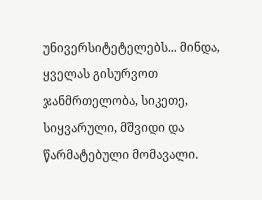უნივერსიტეტელებს... მინდა, ყველას გისურვოთ ჯანმრთელობა, სიკეთე, სიყვარული, მშვიდი და წარმატებული მომავალი.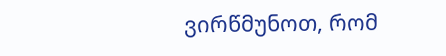ვირწმუნოთ, რომ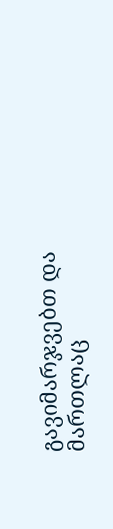გავიმარჯვებთ და მართლაც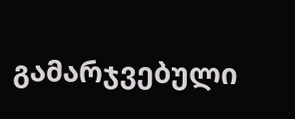გამარჯვებული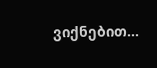ვიქნებით...